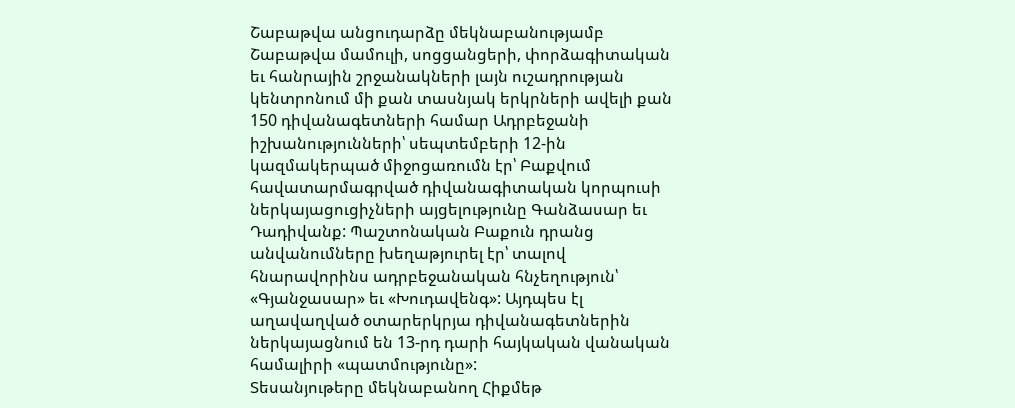Շաբաթվա անցուդարձը մեկնաբանությամբ
Շաբաթվա մամուլի, սոցցանցերի, փորձագիտական եւ հանրային շրջանակների լայն ուշադրության կենտրոնում մի քան տասնյակ երկրների ավելի քան 150 դիվանագետների համար Ադրբեջանի իշխանությունների՝ սեպտեմբերի 12-ին կազմակերպած միջոցառումն էր՝ Բաքվում հավատարմագրված դիվանագիտական կորպուսի ներկայացուցիչների այցելությունը Գանձասար եւ Դադիվանք: Պաշտոնական Բաքուն դրանց անվանումները խեղաթյուրել էր՝ տալով հնարավորինս ադրբեջանական հնչեղություն՝ «Գյանջասար» եւ «Խուդավենգ»: Այդպես էլ աղավաղված օտարերկրյա դիվանագետներին ներկայացնում են 13-րդ դարի հայկական վանական համալիրի «պատմությունը»:
Տեսանյութերը մեկնաբանող Հիքմեթ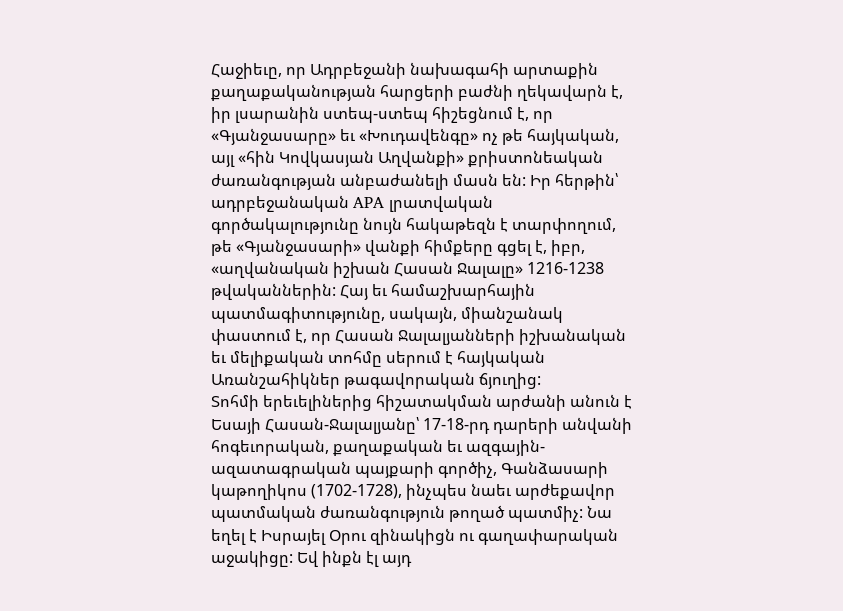Հաջիեւը, որ Ադրբեջանի նախագահի արտաքին քաղաքականության հարցերի բաժնի ղեկավարն է, իր լսարանին ստեպ-ստեպ հիշեցնում է, որ «Գյանջասարը» եւ «Խուդավենգը» ոչ թե հայկական, այլ «հին Կովկասյան Աղվանքի» քրիստոնեական ժառանգության անբաժանելի մասն են: Իր հերթին՝ ադրբեջանական APA լրատվական գործակալությունը նույն հակաթեզն է տարփողում, թե «Գյանջասարի» վանքի հիմքերը գցել է, իբր, «աղվանական իշխան Հասան Ջալալը» 1216-1238 թվականներին: Հայ եւ համաշխարհային պատմագիտությունը, սակայն, միանշանակ փաստում է, որ Հասան Ջալալյանների իշխանական եւ մելիքական տոհմը սերում է հայկական Առանշահիկներ թագավորական ճյուղից:
Տոհմի երեւելիներից հիշատակման արժանի անուն է Եսայի Հասան-Ջալալյանը՝ 17-18-րդ դարերի անվանի հոգեւորական, քաղաքական եւ ազգային-ազատագրական պայքարի գործիչ, Գանձասարի կաթողիկոս (1702-1728), ինչպես նաեւ արժեքավոր պատմական ժառանգություն թողած պատմիչ: Նա եղել է Իսրայել Օրու զինակիցն ու գաղափարական աջակիցը: Եվ ինքն էլ այդ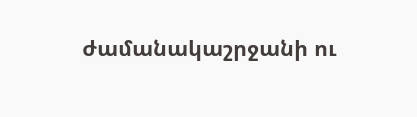ժամանակաշրջանի ու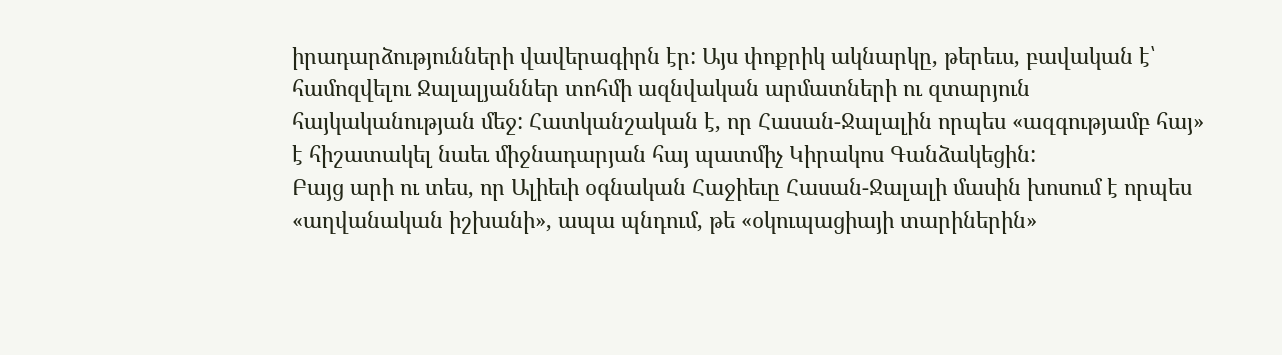իրադարձությունների վավերագիրն էր: Այս փոքրիկ ակնարկը, թերեւս, բավական է՝ համոզվելու Ջալալյաններ տոհմի ազնվական արմատների ու զտարյուն հայկականության մեջ: Հատկանշական է, որ Հասան-Ջալալին որպես «ազգությամբ հայ» է հիշատակել նաեւ միջնադարյան հայ պատմիչ Կիրակոս Գանձակեցին:
Բայց արի ու տես, որ Ալիեւի օգնական Հաջիեւը Հասան-Ջալալի մասին խոսում է որպես «աղվանական իշխանի», ապա պնդում, թե «օկուպացիայի տարիներին»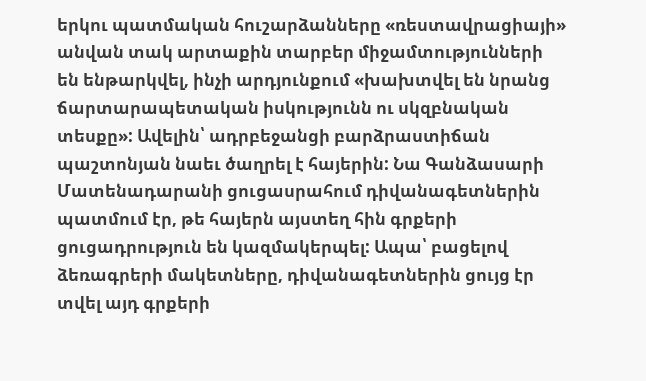երկու պատմական հուշարձանները «ռեստավրացիայի» անվան տակ արտաքին տարբեր միջամտությունների են ենթարկվել, ինչի արդյունքում «խախտվել են նրանց ճարտարապետական իսկությունն ու սկզբնական տեսքը»: Ավելին՝ ադրբեջանցի բարձրաստիճան պաշտոնյան նաեւ ծաղրել է հայերին: Նա Գանձասարի Մատենադարանի ցուցասրահում դիվանագետներին պատմում էր, թե հայերն այստեղ հին գրքերի ցուցադրություն են կազմակերպել: Ապա՝ բացելով ձեռագրերի մակետները, դիվանագետներին ցույց էր տվել այդ գրքերի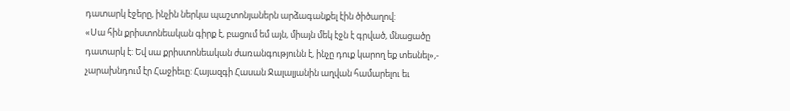դատարկ էջերը, ինչին ներկա պաշտոնյաներն արձագանքել էին ծիծաղով:
«Սա հին քրիստոնեական գիրք է, բացում եմ այն, միայն մեկ էջն է գրված, մնացածը դատարկ է: Եվ սա քրիստոնեական ժառանգությունն է, ինչը դուք կարող եք տեսնել»,- չարախնդում էր Հաջիեւը: Հայազգի Հասան Ջալալյանին աղվան համարելու եւ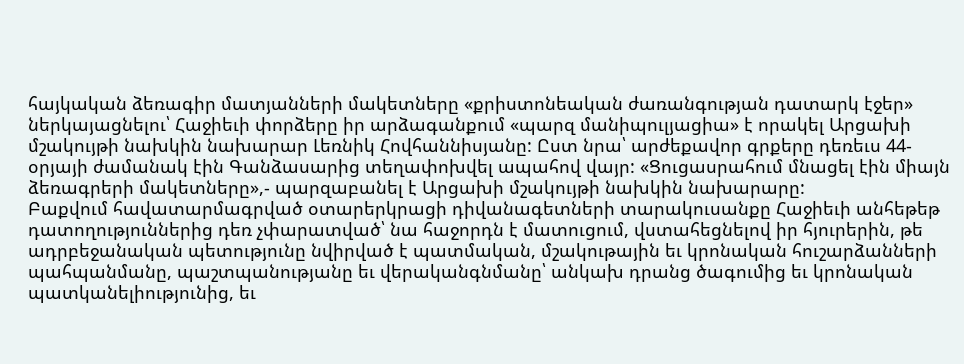հայկական ձեռագիր մատյանների մակետները «քրիստոնեական ժառանգության դատարկ էջեր» ներկայացնելու՝ Հաջիեւի փորձերը իր արձագանքում «պարզ մանիպուլյացիա» է որակել Արցախի մշակույթի նախկին նախարար Լեռնիկ Հովհաննիսյանը: Ըստ նրա՝ արժեքավոր գրքերը դեռեւս 44-օրյայի ժամանակ էին Գանձասարից տեղափոխվել ապահով վայր: «Ցուցասրահում մնացել էին միայն ձեռագրերի մակետները»,- պարզաբանել է Արցախի մշակույթի նախկին նախարարը:
Բաքվում հավատարմագրված օտարերկրացի դիվանագետների տարակուսանքը Հաջիեւի անհեթեթ դատողություններից դեռ չփարատված՝ նա հաջորդն է մատուցում, վստահեցնելով իր հյուրերին, թե ադրբեջանական պետությունը նվիրված է պատմական, մշակութային եւ կրոնական հուշարձանների պահպանմանը, պաշտպանությանը եւ վերականգնմանը՝ անկախ դրանց ծագումից եւ կրոնական պատկանելիությունից, եւ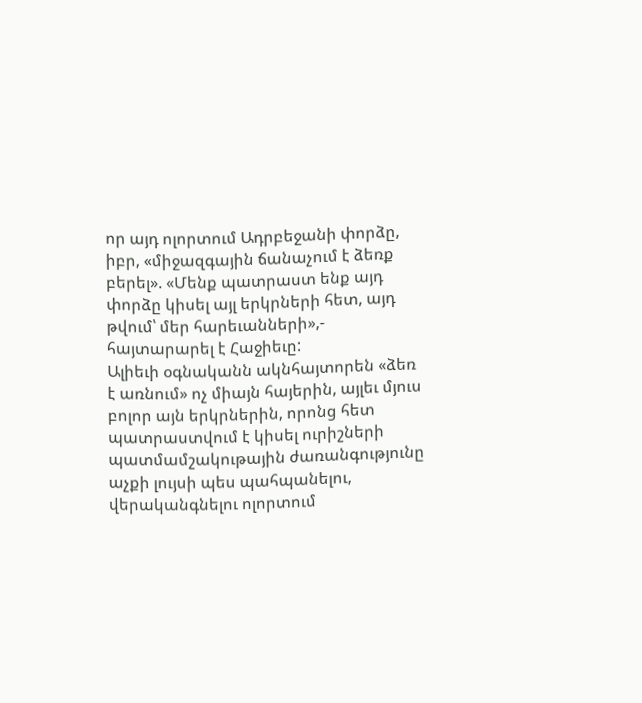որ այդ ոլորտում Ադրբեջանի փորձը, իբր, «միջազգային ճանաչում է ձեռք բերել». «Մենք պատրաստ ենք այդ փորձը կիսել այլ երկրների հետ, այդ թվում՝ մեր հարեւանների»,- հայտարարել է Հաջիեւը:
Ալիեւի օգնականն ակնհայտորեն «ձեռ է առնում» ոչ միայն հայերին, այլեւ մյուս բոլոր այն երկրներին, որոնց հետ պատրաստվում է կիսել ուրիշների պատմամշակութային ժառանգությունը աչքի լույսի պես պահպանելու, վերականգնելու ոլորտում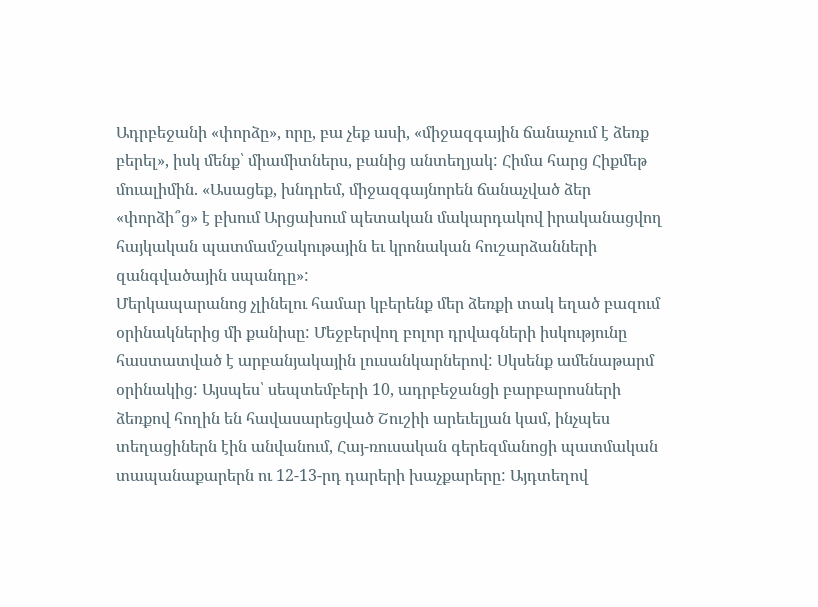Ադրբեջանի «փորձը», որը, բա չեք ասի, «միջազգային ճանաչում է ձեռք բերել», իսկ մենք՝ միամիտներս, բանից անտեղյակ: Հիմա հարց Հիքմեթ մուալիմին. «Ասացեք, խնդրեմ, միջազգայնորեն ճանաչված ձեր «փորձի՞ց» է բխում Արցախում պետական մակարդակով իրականացվող հայկական պատմամշակութային եւ կրոնական հուշարձանների զանգվածային սպանդը»:
Մերկապարանոց չլինելու համար կբերենք մեր ձեռքի տակ եղած բազում օրինակներից մի քանիսը: Մեջբերվող բոլոր դրվագների իսկությունը հաստատված է արբանյակային լուսանկարներով: Սկսենք ամենաթարմ օրինակից: Այսպես՝ սեպտեմբերի 10, ադրբեջանցի բարբարոսների ձեռքով հողին են հավասարեցված Շուշիի արեւելյան կամ, ինչպես տեղացիներն էին անվանում, Հայ-ռուսական գերեզմանոցի պատմական տապանաքարերն ու 12-13-րդ դարերի խաչքարերը: Այդտեղով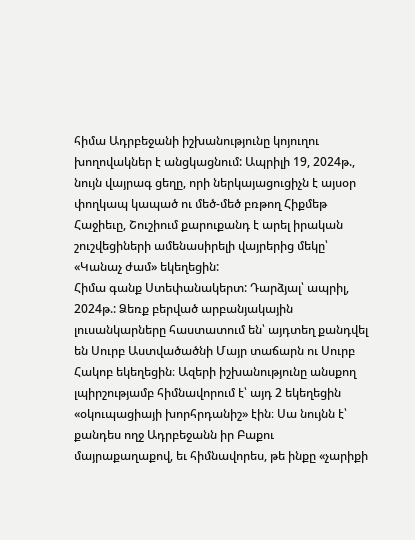հիմա Ադրբեջանի իշխանությունը կոյուղու խողովակներ է անցկացնում: Ապրիլի 19, 2024թ., նույն վայրագ ցեղը, որի ներկայացուցիչն է այսօր փողկապ կապած ու մեծ-մեծ բռթող Հիքմեթ Հաջիեւը, Շուշիում քարուքանդ է արել իրական շուշվեցիների ամենասիրելի վայրերից մեկը՝ «Կանաչ ժամ» եկեղեցին:
Հիմա գանք Ստեփանակերտ: Դարձյալ՝ ապրիլ, 2024թ.: Ձեռք բերված արբանյակային լուսանկարները հաստատում են՝ այդտեղ քանդվել են Սուրբ Աստվածածնի Մայր տաճարն ու Սուրբ Հակոբ եկեղեցին։ Ազերի իշխանությունը անսքող լպիրշությամբ հիմնավորում է՝ այդ 2 եկեղեցին «օկուպացիայի խորհրդանիշ» էին։ Սա նույնն է՝ քանդես ողջ Ադրբեջանն իր Բաքու մայրաքաղաքով, եւ հիմնավորես, թե ինքը «չարիքի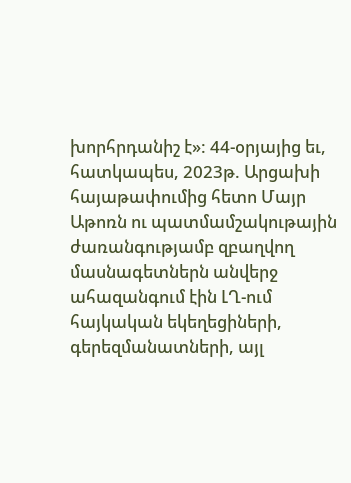խորհրդանիշ է»: 44-օրյայից եւ, հատկապես, 2023թ. Արցախի հայաթափումից հետո Մայր Աթոռն ու պատմամշակութային ժառանգությամբ զբաղվող մասնագետներն անվերջ ահազանգում էին ԼՂ-ում հայկական եկեղեցիների, գերեզմանատների, այլ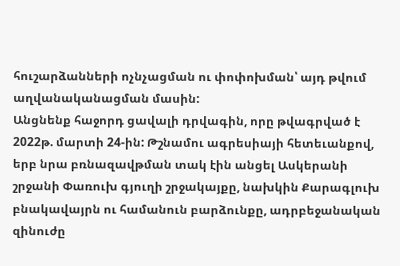հուշարձանների ոչնչացման ու փոփոխման՝ այդ թվում աղվանականացման մասին:
Անցնենք հաջորդ ցավալի դրվագին, որը թվագրված է 2022թ. մարտի 24-ին: Թշնամու ագրեսիայի հետեւանքով, երբ նրա բռնազավթման տակ էին անցել Ասկերանի շրջանի Փառուխ գյուղի շրջակայքը, նախկին Քարագլուխ բնակավայրն ու համանուն բարձունքը, ադրբեջանական զինուժը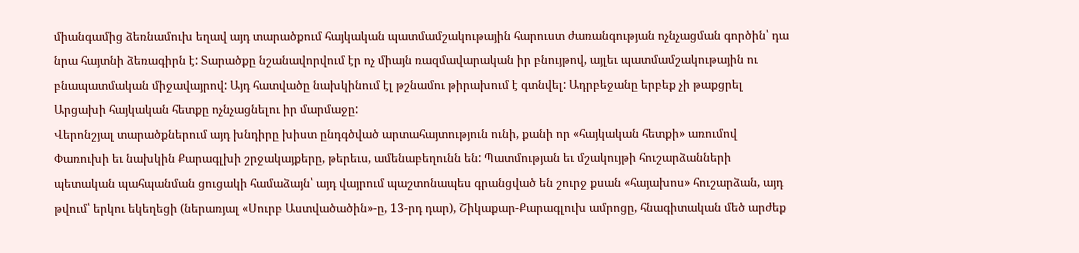միանգամից ձեռնամուխ եղավ այդ տարածքում հայկական պատմամշակութային հարուստ ժառանգության ոչնչացման գործին՝ դա նրա հայտնի ձեռագիրն է: Տարածքը նշանավորվում էր ոչ միայն ռազմավարական իր բնույթով, այլեւ պատմամշակութային ու բնապատմական միջավայրով: Այդ հատվածը նախկինում էլ թշնամու թիրախում է գտնվել: Ադրբեջանը երբեք չի թաքցրել Արցախի հայկական հետքը ոչնչացնելու իր մարմաջը:
Վերոնշյալ տարածքներում այդ խնդիրը խիստ ընդգծված արտահայտություն ունի, քանի որ «հայկական հետքի» առումով Փառուխի եւ նախկին Քարագլխի շրջակայքերը, թերեւս, ամենաբեղունն են: Պատմության եւ մշակույթի հուշարձանների պետական պահպանման ցուցակի համաձայն՝ այդ վայրում պաշտոնապես գրանցված են շուրջ քսան «հայախոս» հուշարձան, այդ թվում՝ երկու եկեղեցի (ներառյալ «Սուրբ Աստվածածին»-ը, 13-րդ դար), Շիկաքար-Քարագլուխ ամրոցը, հնագիտական մեծ արժեք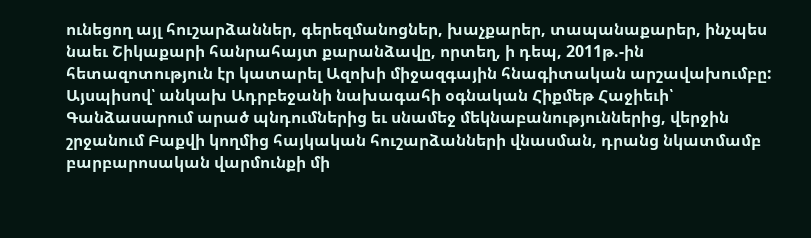ունեցող այլ հուշարձաններ, գերեզմանոցներ, խաչքարեր, տապանաքարեր, ինչպես նաեւ Շիկաքարի հանրահայտ քարանձավը, որտեղ, ի դեպ, 2011թ.-ին հետազոտություն էր կատարել Ազոխի միջազգային հնագիտական արշավախումբը:
Այսպիսով՝ անկախ Ադրբեջանի նախագահի օգնական Հիքմեթ Հաջիեւի՝ Գանձասարում արած պնդումներից եւ սնամեջ մեկնաբանություններից, վերջին շրջանում Բաքվի կողմից հայկական հուշարձանների վնասման, դրանց նկատմամբ բարբարոսական վարմունքի մի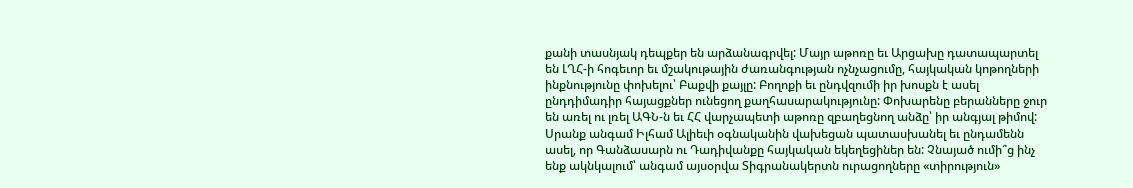քանի տասնյակ դեպքեր են արձանագրվել: Մայր աթոռը եւ Արցախը դատապարտել են ԼՂՀ-ի հոգեւոր եւ մշակութային ժառանգության ոչնչացումը, հայկական կոթողների ինքնությունը փոխելու՝ Բաքվի քայլը: Բողոքի եւ ընդվզումի իր խոսքն է ասել ընդդիմադիր հայացքներ ունեցող քաղհասարակությունը: Փոխարենը բերանները ջուր են առել ու լռել ԱԳՆ-ն եւ ՀՀ վարչապետի աթոռը զբաղեցնող անձը՝ իր անգյալ թիմով:
Սրանք անգամ Իլհամ Ալիեւի օգնականին վախեցան պատասխանել եւ ընդամենն ասել, որ Գանձասարն ու Դադիվանքը հայկական եկեղեցիներ են: Չնայած ումի՞ց ինչ ենք ակնկալում՝ անգամ այսօրվա Տիգրանակերտն ուրացողները «տիրություն»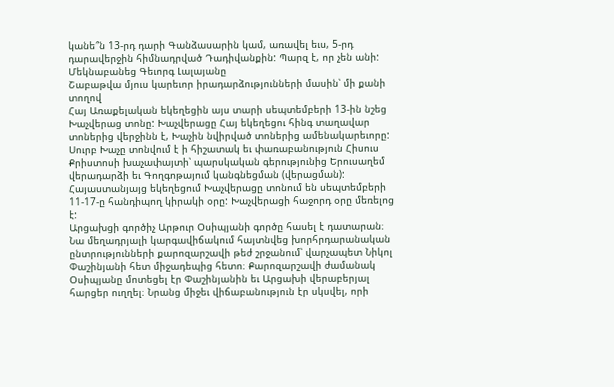կանե՞ն 13-րդ դարի Գանձասարին կամ, առավել եւս, 5-րդ դարավերջին հիմնադրված Դադիվանքին: Պարզ է, որ չեն անի:
Մեկնաբանեց Գեւորգ Լալայանը
Շաբաթվա մյուս կարեւոր իրադարձությունների մասին՝ մի քանի տողով
Հայ Առաքելական եկեղեցին այս տարի սեպտեմբերի 13-ին նշեց Խաչվերաց տոնը: Խաչվերացը Հայ եկեղեցու հինգ տաղավար տոներից վերջինն է, Խաչին նվիրված տոներից ամենակարեւորը: Սուրբ Խաչը տոնվում է ի հիշատակ եւ փառաբանություն Հիսուս Քրիստոսի խաչափայտի՝ պարսկական գերությունից Երուսաղեմ վերադարձի եւ Գողգոթայում կանգնեցման (վերացման): Հայաստանյայց եկեղեցում Խաչվերացը տոնում են սեպտեմբերի 11-17-ը հանդիպող կիրակի օրը: Խաչվերացի հաջորդ օրը մեռելոց է:
Արցախցի գործիչ Արթուր Օսիպյանի գործը հասել է դատարան։ Նա մեղադրյալի կարգավիճակում հայտնվեց խորհրդարանական ընտրությունների քարոզարշավի թեժ շրջանում՝ վարչապետ Նիկոլ Փաշինյանի հետ միջադեպից հետո։ Քարոզարշավի ժամանակ Օսիպյանը մոտեցել էր Փաշինյանին եւ Արցախի վերաբերյալ հարցեր ուղղել։ Նրանց միջեւ վիճաբանություն էր սկսվել, որի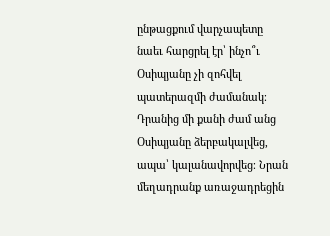ընթացքում վարչապետը նաեւ հարցրել էր՝ ինչո՞ւ Օսիպյանը չի զոհվել պատերազմի ժամանակ։ Դրանից մի քանի ժամ անց Օսիպյանը ձերբակալվեց, ապա՝ կալանավորվեց։ Նրան մեղադրանք առաջադրեցին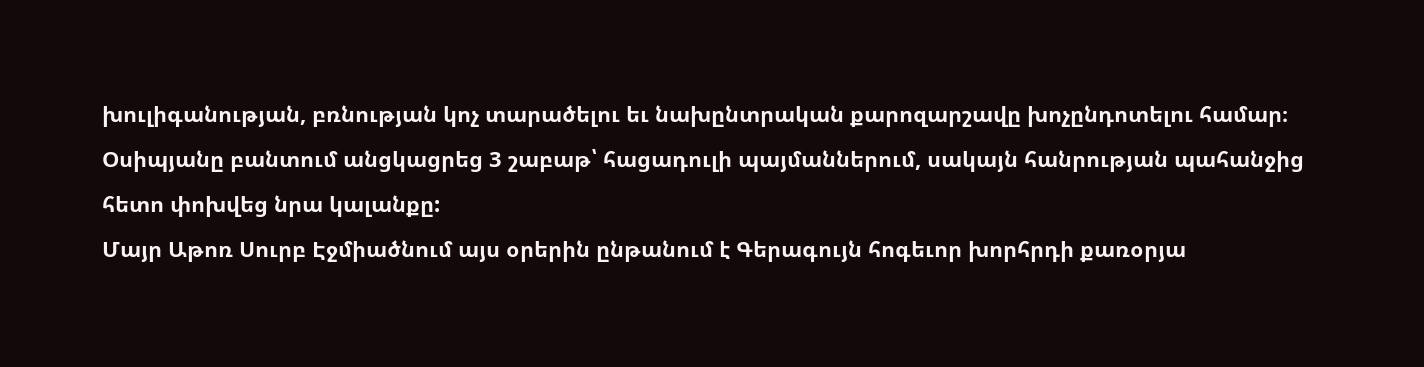խուլիգանության, բռնության կոչ տարածելու եւ նախընտրական քարոզարշավը խոչընդոտելու համար։ Օսիպյանը բանտում անցկացրեց 3 շաբաթ՝ հացադուլի պայմաններում, սակայն հանրության պահանջից հետո փոխվեց նրա կալանքը:
Մայր Աթոռ Սուրբ Էջմիածնում այս օրերին ընթանում է Գերագույն հոգեւոր խորհրդի քառօրյա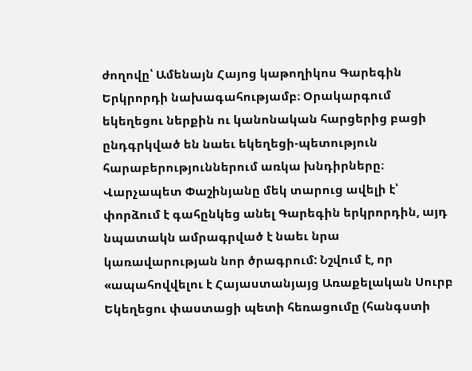ժողովը՝ Ամենայն Հայոց կաթողիկոս Գարեգին Երկրորդի նախագահությամբ։ Օրակարգում եկեղեցու ներքին ու կանոնական հարցերից բացի ընդգրկված են նաեւ եկեղեցի-պետություն հարաբերություններում առկա խնդիրները։ Վարչապետ Փաշինյանը մեկ տարուց ավելի է՝ փորձում է գահընկեց անել Գարեգին երկրորդին, այդ նպատակն ամրագրված է նաեւ նրա կառավարության նոր ծրագրում: Նշվում է, որ «ապահովվելու է Հայաստանյայց Առաքելական Սուրբ Եկեղեցու փաստացի պետի հեռացումը (հանգստի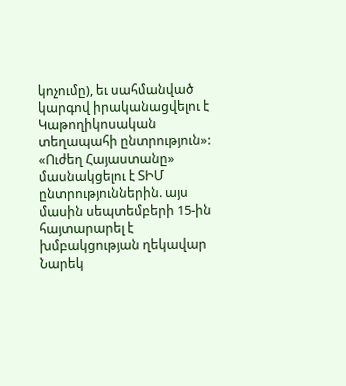կոչումը), եւ սահմանված կարգով իրականացվելու է Կաթողիկոսական տեղապահի ընտրություն»:
«Ուժեղ Հայաստանը» մասնակցելու է ՏԻՄ ընտրություններին. այս մասին սեպտեմբերի 15-ին հայտարարել է խմբակցության ղեկավար Նարեկ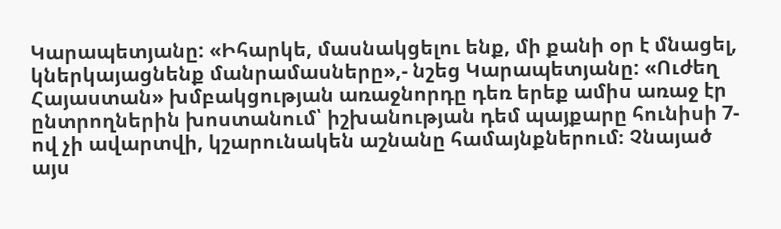Կարապետյանը: «Իհարկե, մասնակցելու ենք, մի քանի օր է մնացել, կներկայացնենք մանրամասները»,- նշեց Կարապետյանը: «Ուժեղ Հայաստան» խմբակցության առաջնորդը դեռ երեք ամիս առաջ էր ընտրողներին խոստանում՝ իշխանության դեմ պայքարը հունիսի 7-ով չի ավարտվի, կշարունակեն աշնանը համայնքներում։ Չնայած այս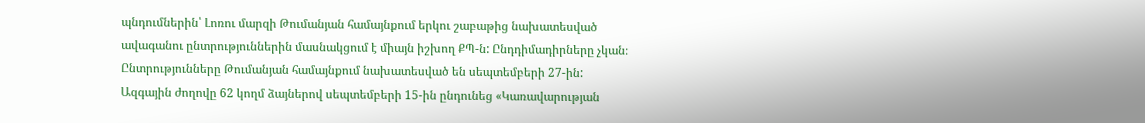պնդումներին՝ Լոռու մարզի Թումանյան համայնքում երկու շաբաթից նախատեսված ավագանու ընտրություններին մասնակցում է միայն իշխող ՔՊ-ն: Ընդդիմադիրները չկան։ Ընտրությունները Թումանյան համայնքում նախատեսված են սեպտեմբերի 27-ին:
Ազգային ժողովը 62 կողմ ձայներով սեպտեմբերի 15-ին ընդունեց «Կառավարության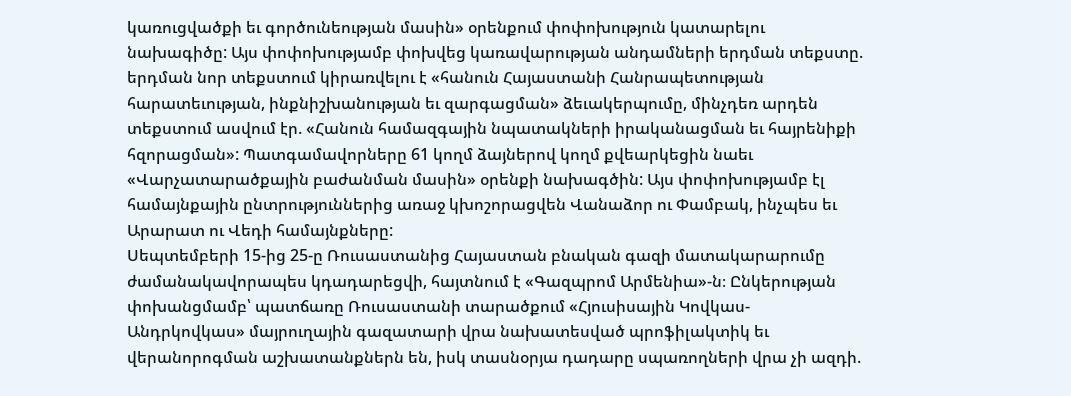կառուցվածքի եւ գործունեության մասին» օրենքում փոփոխություն կատարելու նախագիծը: Այս փոփոխությամբ փոխվեց կառավարության անդամների երդման տեքստը. երդման նոր տեքստում կիրառվելու է «հանուն Հայաստանի Հանրապետության հարատեւության, ինքնիշխանության եւ զարգացման» ձեւակերպումը, մինչդեռ արդեն տեքստում ասվում էր. «Հանուն համազգային նպատակների իրականացման եւ հայրենիքի հզորացման»: Պատգամավորները 61 կողմ ձայներով կողմ քվեարկեցին նաեւ «Վարչատարածքային բաժանման մասին» օրենքի նախագծին: Այս փոփոխությամբ էլ համայնքային ընտրություններից առաջ կխոշորացվեն Վանաձոր ու Փամբակ, ինչպես եւ Արարատ ու Վեդի համայնքները:
Սեպտեմբերի 15-ից 25-ը Ռուսաստանից Հայաստան բնական գազի մատակարարումը ժամանակավորապես կդադարեցվի, հայտնում է «Գազպրոմ Արմենիա»-ն։ Ընկերության փոխանցմամբ՝ պատճառը Ռուսաստանի տարածքում «Հյուսիսային Կովկաս-Անդրկովկաս» մայրուղային գազատարի վրա նախատեսված պրոֆիլակտիկ եւ վերանորոգման աշխատանքներն են, իսկ տասնօրյա դադարը սպառողների վրա չի ազդի.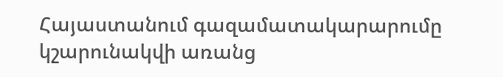Հայաստանում գազամատակարարումը կշարունակվի առանց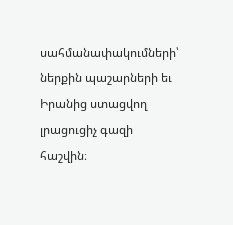սահմանափակումների՝ ներքին պաշարների եւ Իրանից ստացվող լրացուցիչ գազի հաշվին։